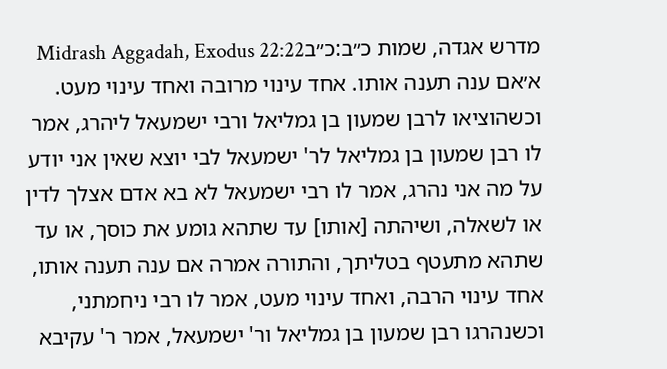מדרש אגדה, שמות כ״ב:כ״בMidrash Aggadah, Exodus 22:22
א׳אם ענה תענה אותו. אחד עינוי מרובה ואחד עינוי מעט. וכשהוציאו לרבן שמעון בן גמליאל ורבי ישמעאל ליהרג, אמר לו רבן שמעון בן גמליאל לר' ישמעאל לבי יוצא שאין אני יודע על מה אני נהרג, אמר לו רבי ישמעאל לא בא אדם אצלך לדין או לשאלה, ושיהתה [אותו] עד שתהא גומע את כוסך, או עד שתהא מתעטף בטליתך, והתורה אמרה אם ענה תענה אותו, אחד עינוי הרבה, ואחד עינוי מעט, אמר לו רבי ניחמתני, וכשנהרגו רבן שמעון בן גמליאל ור' ישמעאל, אמר ר' עקיבא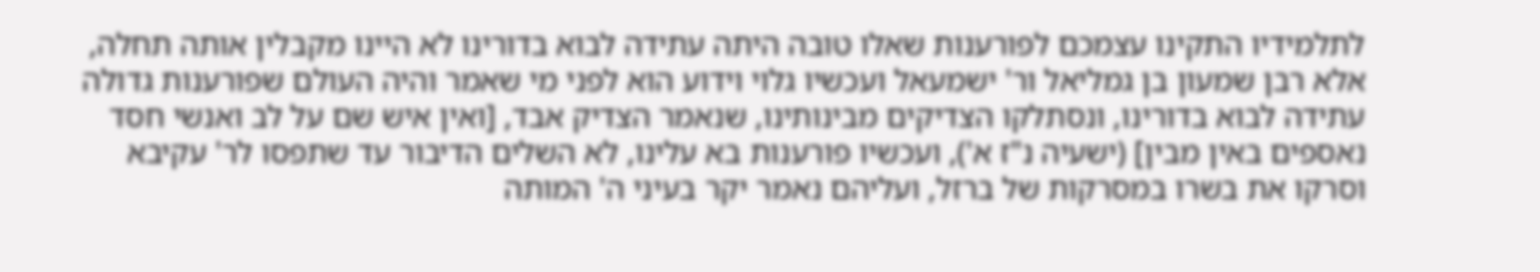לתלמידיו התקינו עצמכם לפורענות שאלו טובה היתה עתידה לבוא בדורינו לא היינו מקבלין אותה תחלה, אלא רבן שמעון בן גמליאל ור' ישמעאל ועכשיו גלוי וידוע הוא לפני מי שאמר והיה העולם שפורענות גדולה עתידה לבוא בדורינו, ונסתלקו הצדיקים מבינותינו, שנאמר הצדיק אבד, [ואין איש שם על לב ואנשי חסד נאספים באין מבין] (ישעיה נ"ז א'), ועכשיו פורענות בא עלינו, לא השלים הדיבור עד שתפסו לר' עקיבא וסרקו את בשרו במסרקות של ברזל, ועליהם נאמר יקר בעיני ה' המותה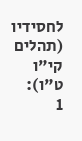לחסידיו (תהלים קי"ו ט"ו):
1